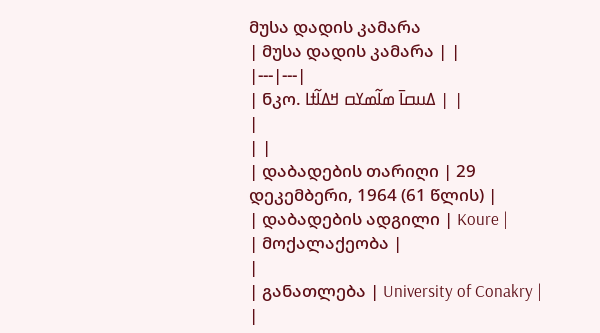მუსა დადის კამარა
| მუსა დადის კამარა | |
|---|---|
| ნკო. ߡߎߛߊ߫ ߘߊ߬ߘߌߛ ߞߡߊ߬ߙߊ | |
|
| |
| დაბადების თარიღი | 29 დეკემბერი, 1964 (61 წლის) |
| დაბადების ადგილი | Koure |
| მოქალაქეობა |
|
| განათლება | University of Conakry |
|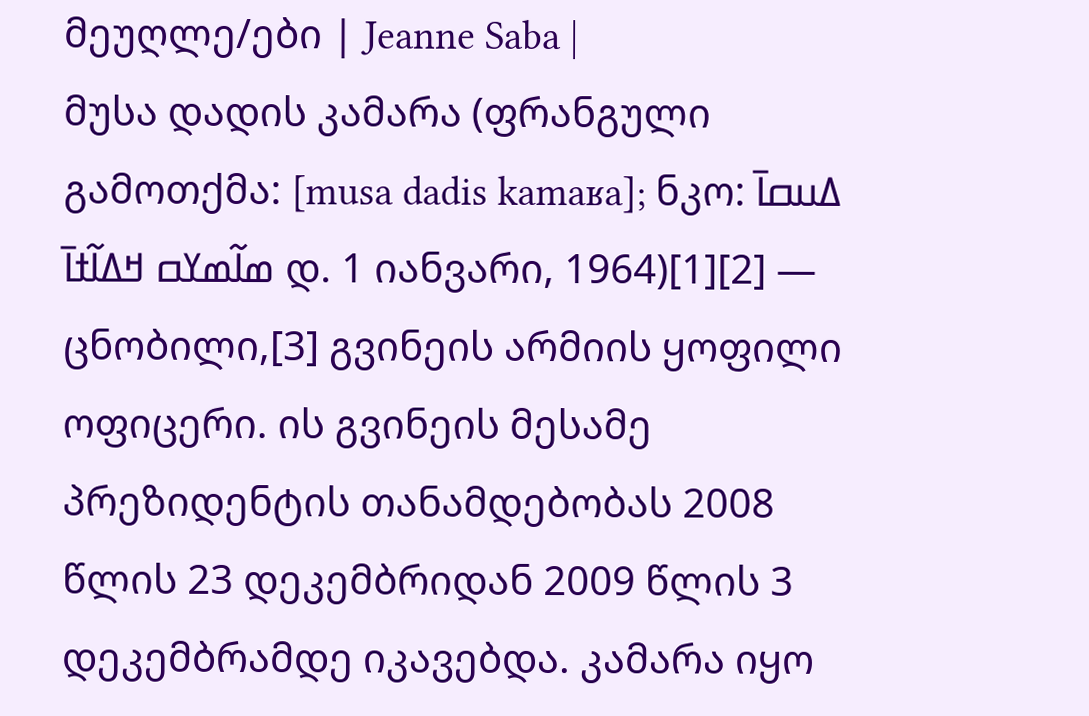მეუღლე/ები | Jeanne Saba |
მუსა დადის კამარა (ფრანგული გამოთქმა: [musa dadis kamaʁa]; ნკო: ߡߎߛߊ߫ ߘߊ߬ߘߌߛ ߞߡߊ߬ߙߊ߫ დ. 1 იანვარი, 1964)[1][2] — ცნობილი,[3] გვინეის არმიის ყოფილი ოფიცერი. ის გვინეის მესამე პრეზიდენტის თანამდებობას 2008 წლის 23 დეკემბრიდან 2009 წლის 3 დეკემბრამდე იკავებდა. კამარა იყო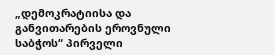„დემოკრატიისა და განვითარების ეროვნული საბჭოს“ პირველი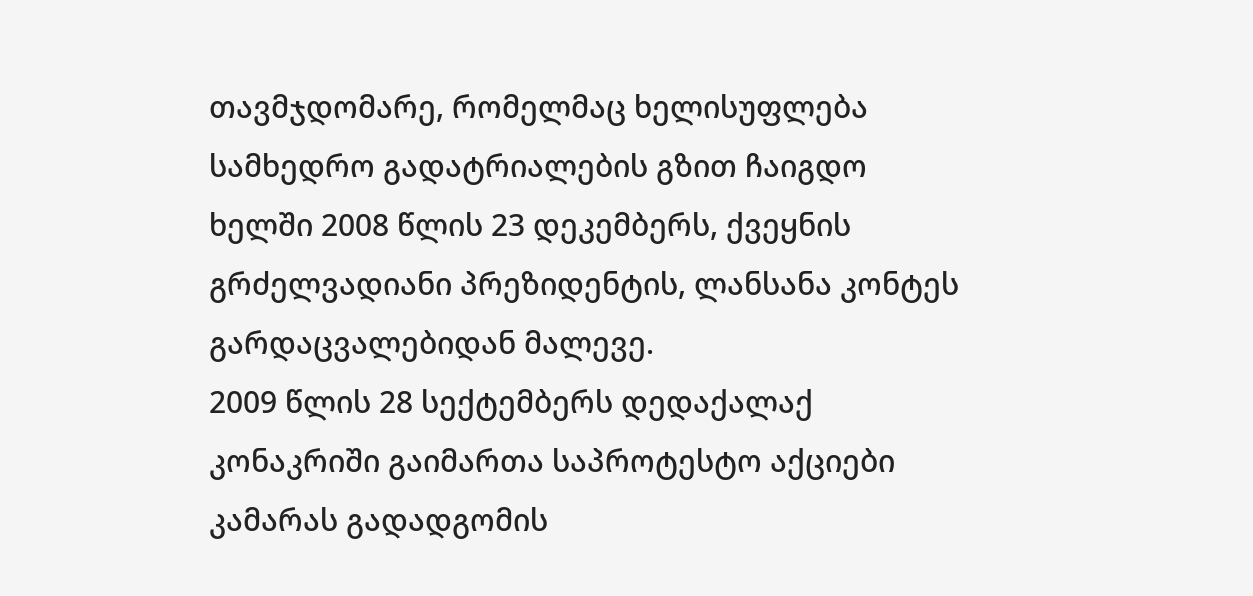თავმჯდომარე, რომელმაც ხელისუფლება სამხედრო გადატრიალების გზით ჩაიგდო ხელში 2008 წლის 23 დეკემბერს, ქვეყნის გრძელვადიანი პრეზიდენტის, ლანსანა კონტეს გარდაცვალებიდან მალევე.
2009 წლის 28 სექტემბერს დედაქალაქ კონაკრიში გაიმართა საპროტესტო აქციები კამარას გადადგომის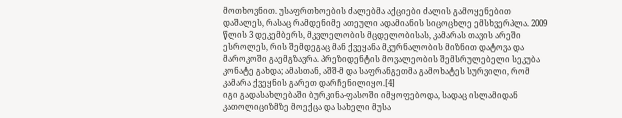მოთხოვნით. უსაფრთხოების ძალებმა აქციები ძალის გამოყენებით დაშალეს, რასაც რამდენიმე ათეული ადამიანის სიცოცხლე ემსხვერპლა. 2009 წლის 3 დეკემბერს, მკვლელობის მცდელობისას, კამარას თავის არეში ესროლეს, რის შემდეგაც მან ქვეყანა მკურნალობის მიზნით დატოვა და მაროკოში გაემგზავრა. პრეზიდენტის მოვალეობის შემსრულებელი სეკუბა კონატე გახდა; ამასთან, აშშ-მ და საფრანგეთმა გამოხატეს სურვილი, რომ კამარა ქვეყნის გარეთ დარჩენილიყო.[4]
იგი გადასახლებაში ბურკინა-ფასოში იმყოფებოდა, სადაც ისლამიდან კათოლიციზმზე მოექცა და სახელი მუსა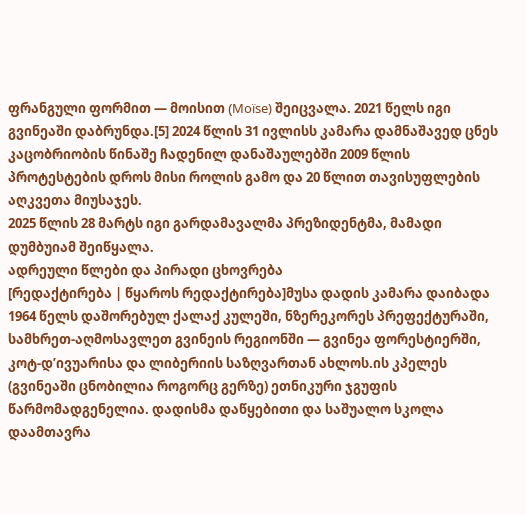ფრანგული ფორმით — მოისით (Moïse) შეიცვალა. 2021 წელს იგი გვინეაში დაბრუნდა.[5] 2024 წლის 31 ივლისს კამარა დამნაშავედ ცნეს კაცობრიობის წინაშე ჩადენილ დანაშაულებში 2009 წლის პროტესტების დროს მისი როლის გამო და 20 წლით თავისუფლების აღკვეთა მიუსაჯეს.
2025 წლის 28 მარტს იგი გარდამავალმა პრეზიდენტმა, მამადი დუმბუიამ შეიწყალა.
ადრეული წლები და პირადი ცხოვრება
[რედაქტირება | წყაროს რედაქტირება]მუსა დადის კამარა დაიბადა 1964 წელს დაშორებულ ქალაქ კულეში, ნზერეკორეს პრეფექტურაში, სამხრეთ-აღმოსავლეთ გვინეის რეგიონში — გვინეა ფორესტიერში, კოტ-დ’ივუარისა და ლიბერიის საზღვართან ახლოს.ის კპელეს (გვინეაში ცნობილია როგორც გერზე) ეთნიკური ჯგუფის წარმომადგენელია. დადისმა დაწყებითი და საშუალო სკოლა დაამთავრა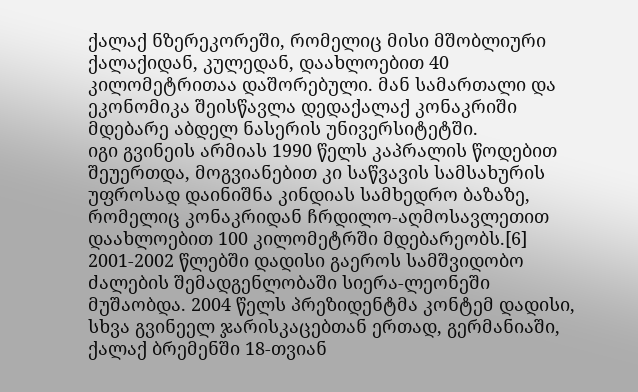ქალაქ ნზერეკორეში, რომელიც მისი მშობლიური ქალაქიდან, კულედან, დაახლოებით 40 კილომეტრითაა დაშორებული. მან სამართალი და ეკონომიკა შეისწავლა დედაქალაქ კონაკრიში მდებარე აბდელ ნასერის უნივერსიტეტში.
იგი გვინეის არმიას 1990 წელს კაპრალის წოდებით შეუერთდა, მოგვიანებით კი საწვავის სამსახურის უფროსად დაინიშნა კინდიას სამხედრო ბაზაზე, რომელიც კონაკრიდან ჩრდილო-აღმოსავლეთით დაახლოებით 100 კილომეტრში მდებარეობს.[6] 2001-2002 წლებში დადისი გაეროს სამშვიდობო ძალების შემადგენლობაში სიერა-ლეონეში მუშაობდა. 2004 წელს პრეზიდენტმა კონტემ დადისი, სხვა გვინეელ ჯარისკაცებთან ერთად, გერმანიაში, ქალაქ ბრემენში 18-თვიან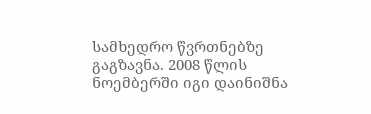სამხედრო წვრთნებზე გაგზავნა. 2008 წლის ნოემბერში იგი დაინიშნა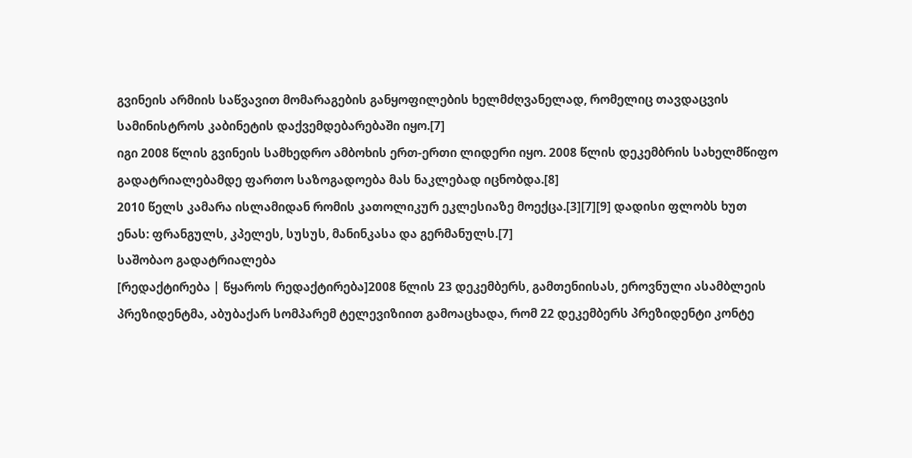გვინეის არმიის საწვავით მომარაგების განყოფილების ხელმძღვანელად, რომელიც თავდაცვის სამინისტროს კაბინეტის დაქვემდებარებაში იყო.[7]
იგი 2008 წლის გვინეის სამხედრო ამბოხის ერთ-ერთი ლიდერი იყო. 2008 წლის დეკემბრის სახელმწიფო გადატრიალებამდე ფართო საზოგადოება მას ნაკლებად იცნობდა.[8]
2010 წელს კამარა ისლამიდან რომის კათოლიკურ ეკლესიაზე მოექცა.[3][7][9] დადისი ფლობს ხუთ ენას: ფრანგულს, კპელეს, სუსუს, მანინკასა და გერმანულს.[7]
საშობაო გადატრიალება
[რედაქტირება | წყაროს რედაქტირება]2008 წლის 23 დეკემბერს, გამთენიისას, ეროვნული ასამბლეის პრეზიდენტმა, აბუბაქარ სომპარემ ტელევიზიით გამოაცხადა, რომ 22 დეკემბერს პრეზიდენტი კონტე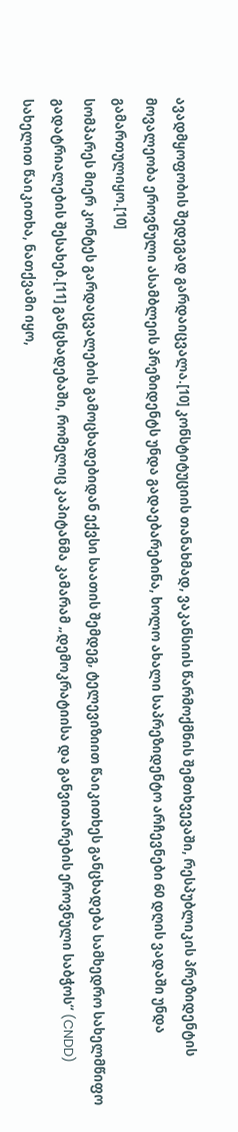ავადმყოფობის შედეგად გარდაიცვალა.[10] კონსტიტუციის თანახმად, ვაკანსიის წარმოქმნის შემთხვევაში, რესპუბლიკის პრეზიდენტის მოვალეობა ეროვნული ასამბლეის პრეზიდენტს უნდა გადაებარებინა, ხოლო ახალი საპრეზიდენტო არჩევნები 60 დღის ვადაში უნდა გამართულიყო.[10]
სომპარეს მიერ კონტეს გარდაცვალების გამოცხადებიდან ექვსი საათის შემდეგ, ტელევიზიით წაიკითხეს განცხადება სამხედრო სახელმწიფო გადატრიალების შესახებ.[11] განცხადებაში, რომელიც კაპიტანმა კამარამ „დემოკრატიისა და განვითარების ეროვნული საბჭოს“ (CNDD) სახელით წაიკითხა, ნათქვამი იყო,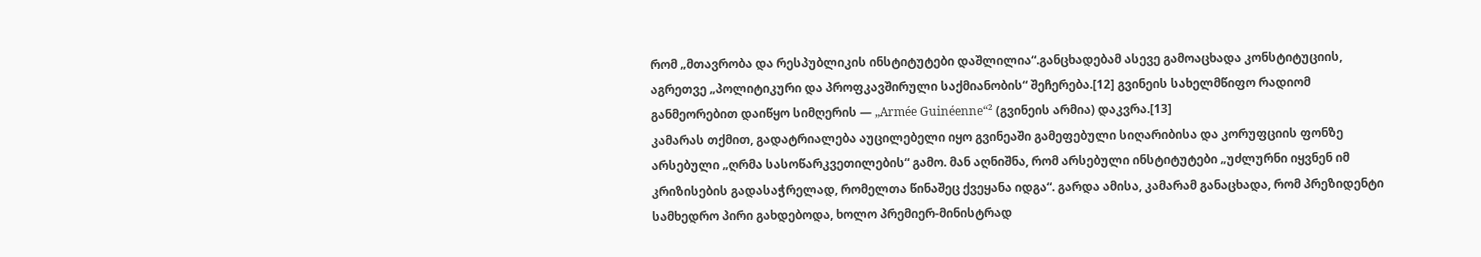რომ „მთავრობა და რესპუბლიკის ინსტიტუტები დაშლილია“.განცხადებამ ასევე გამოაცხადა კონსტიტუციის, აგრეთვე „პოლიტიკური და პროფკავშირული საქმიანობის“ შეჩერება.[12] გვინეის სახელმწიფო რადიომ განმეორებით დაიწყო სიმღერის — „Armée Guinéenne“² (გვინეის არმია) დაკვრა.[13]
კამარას თქმით, გადატრიალება აუცილებელი იყო გვინეაში გამეფებული სიღარიბისა და კორუფციის ფონზე არსებული „ღრმა სასოწარკვეთილების“ გამო. მან აღნიშნა, რომ არსებული ინსტიტუტები „უძლურნი იყვნენ იმ კრიზისების გადასაჭრელად, რომელთა წინაშეც ქვეყანა იდგა“. გარდა ამისა, კამარამ განაცხადა, რომ პრეზიდენტი სამხედრო პირი გახდებოდა, ხოლო პრემიერ-მინისტრად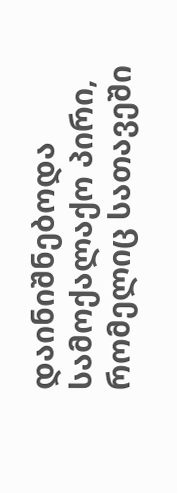დაინიშნებოდა სამოქალაქო პირი, რომელიც სათავეში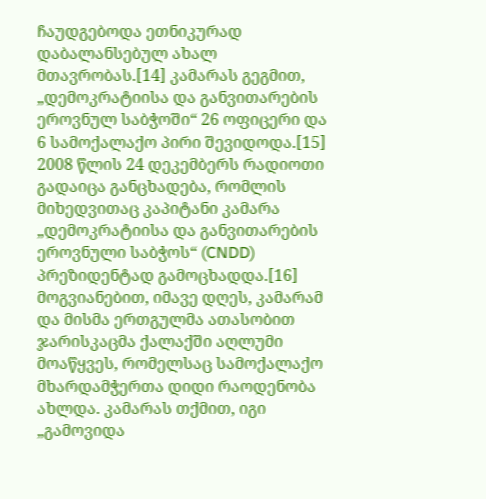ჩაუდგებოდა ეთნიკურად დაბალანსებულ ახალ მთავრობას.[14] კამარას გეგმით, „დემოკრატიისა და განვითარების ეროვნულ საბჭოში“ 26 ოფიცერი და 6 სამოქალაქო პირი შევიდოდა.[15]
2008 წლის 24 დეკემბერს რადიოთი გადაიცა განცხადება, რომლის მიხედვითაც კაპიტანი კამარა „დემოკრატიისა და განვითარების ეროვნული საბჭოს“ (CNDD) პრეზიდენტად გამოცხადდა.[16] მოგვიანებით, იმავე დღეს, კამარამ და მისმა ერთგულმა ათასობით ჯარისკაცმა ქალაქში აღლუმი მოაწყვეს, რომელსაც სამოქალაქო მხარდამჭერთა დიდი რაოდენობა ახლდა. კამარას თქმით, იგი „გამოვიდა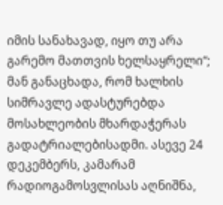იმის სანახავად, იყო თუ არა გარემო მათთვის ხელსაყრელი“; მან განაცხადა, რომ ხალხის სიმრავლე ადასტურებდა მოსახლეობის მხარდაჭერას გადატრიალებისადმი. ასევე 24 დეკემბერს, კამარამ რადიოგამოსვლისას აღნიშნა,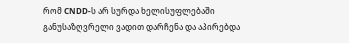რომ CNDD-ს არ სურდა ხელისუფლებაში განუსაზღვრელი ვადით დარჩენა და აპირებდა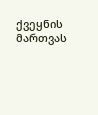ქვეყნის მართვას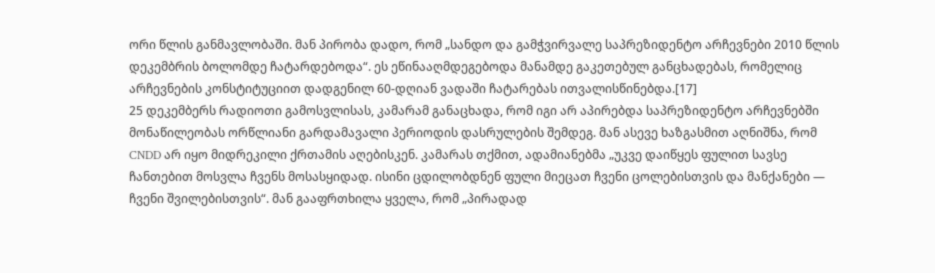ორი წლის განმავლობაში. მან პირობა დადო, რომ „სანდო და გამჭვირვალე საპრეზიდენტო არჩევნები 2010 წლის დეკემბრის ბოლომდე ჩატარდებოდა“. ეს ეწინააღმდეგებოდა მანამდე გაკეთებულ განცხადებას, რომელიც არჩევნების კონსტიტუციით დადგენილ 60-დღიან ვადაში ჩატარებას ითვალისწინებდა.[17]
25 დეკემბერს რადიოთი გამოსვლისას, კამარამ განაცხადა, რომ იგი არ აპირებდა საპრეზიდენტო არჩევნებში მონაწილეობას ორწლიანი გარდამავალი პერიოდის დასრულების შემდეგ. მან ასევე ხაზგასმით აღნიშნა, რომ CNDD არ იყო მიდრეკილი ქრთამის აღებისკენ. კამარას თქმით, ადამიანებმა „უკვე დაიწყეს ფულით სავსე ჩანთებით მოსვლა ჩვენს მოსასყიდად. ისინი ცდილობდნენ ფული მიეცათ ჩვენი ცოლებისთვის და მანქანები — ჩვენი შვილებისთვის“. მან გააფრთხილა ყველა, რომ „პირადად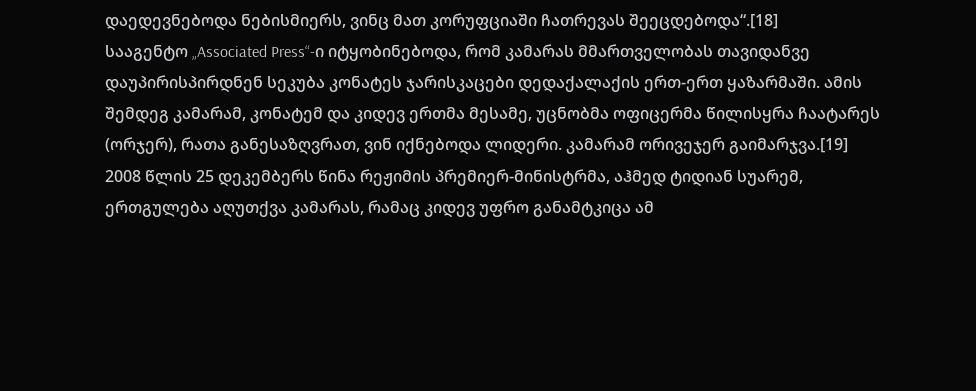დაედევნებოდა ნებისმიერს, ვინც მათ კორუფციაში ჩათრევას შეეცდებოდა“.[18]
სააგენტო „Associated Press“-ი იტყობინებოდა, რომ კამარას მმართველობას თავიდანვე დაუპირისპირდნენ სეკუბა კონატეს ჯარისკაცები დედაქალაქის ერთ-ერთ ყაზარმაში. ამის შემდეგ კამარამ, კონატემ და კიდევ ერთმა მესამე, უცნობმა ოფიცერმა წილისყრა ჩაატარეს (ორჯერ), რათა განესაზღვრათ, ვინ იქნებოდა ლიდერი. კამარამ ორივეჯერ გაიმარჯვა.[19]
2008 წლის 25 დეკემბერს წინა რეჟიმის პრემიერ-მინისტრმა, აჰმედ ტიდიან სუარემ, ერთგულება აღუთქვა კამარას, რამაც კიდევ უფრო განამტკიცა ამ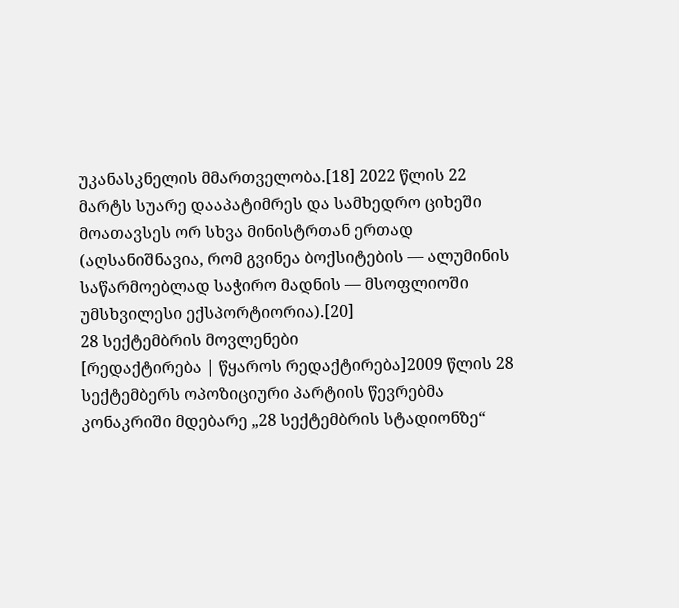უკანასკნელის მმართველობა.[18] 2022 წლის 22 მარტს სუარე დააპატიმრეს და სამხედრო ციხეში მოათავსეს ორ სხვა მინისტრთან ერთად (აღსანიშნავია, რომ გვინეა ბოქსიტების — ალუმინის საწარმოებლად საჭირო მადნის — მსოფლიოში უმსხვილესი ექსპორტიორია).[20]
28 სექტემბრის მოვლენები
[რედაქტირება | წყაროს რედაქტირება]2009 წლის 28 სექტემბერს ოპოზიციური პარტიის წევრებმა კონაკრიში მდებარე „28 სექტემბრის სტადიონზე“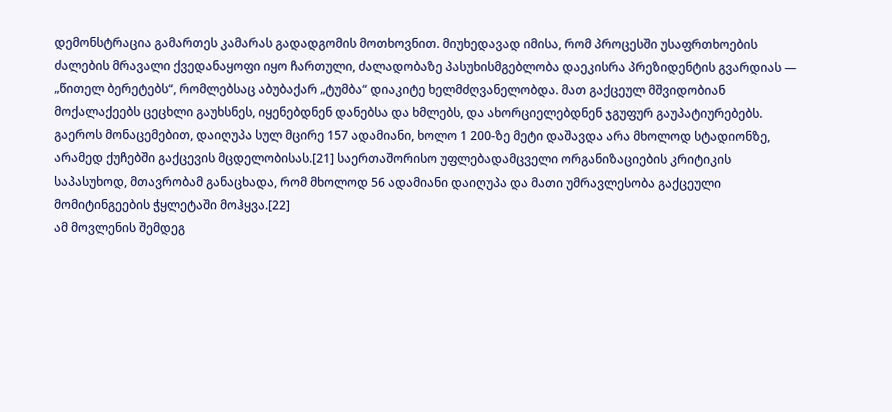დემონსტრაცია გამართეს კამარას გადადგომის მოთხოვნით. მიუხედავად იმისა, რომ პროცესში უსაფრთხოების ძალების მრავალი ქვედანაყოფი იყო ჩართული, ძალადობაზე პასუხისმგებლობა დაეკისრა პრეზიდენტის გვარდიას — „წითელ ბერეტებს“, რომლებსაც აბუბაქარ „ტუმბა“ დიაკიტე ხელმძღვანელობდა. მათ გაქცეულ მშვიდობიან მოქალაქეებს ცეცხლი გაუხსნეს, იყენებდნენ დანებსა და ხმლებს, და ახორციელებდნენ ჯგუფურ გაუპატიურებებს. გაეროს მონაცემებით, დაიღუპა სულ მცირე 157 ადამიანი, ხოლო 1 200-ზე მეტი დაშავდა არა მხოლოდ სტადიონზე, არამედ ქუჩებში გაქცევის მცდელობისას.[21] საერთაშორისო უფლებადამცველი ორგანიზაციების კრიტიკის საპასუხოდ, მთავრობამ განაცხადა, რომ მხოლოდ 56 ადამიანი დაიღუპა და მათი უმრავლესობა გაქცეული მომიტინგეების ჭყლეტაში მოჰყვა.[22]
ამ მოვლენის შემდეგ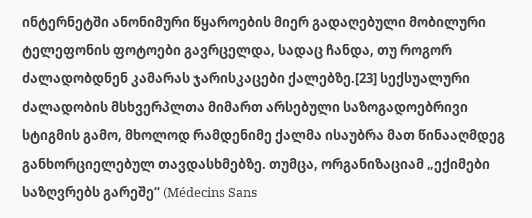ინტერნეტში ანონიმური წყაროების მიერ გადაღებული მობილური ტელეფონის ფოტოები გავრცელდა, სადაც ჩანდა, თუ როგორ ძალადობდნენ კამარას ჯარისკაცები ქალებზე.[23] სექსუალური ძალადობის მსხვერპლთა მიმართ არსებული საზოგადოებრივი სტიგმის გამო, მხოლოდ რამდენიმე ქალმა ისაუბრა მათ წინააღმდეგ განხორციელებულ თავდასხმებზე. თუმცა, ორგანიზაციამ „ექიმები საზღვრებს გარეშე“ (Médecins Sans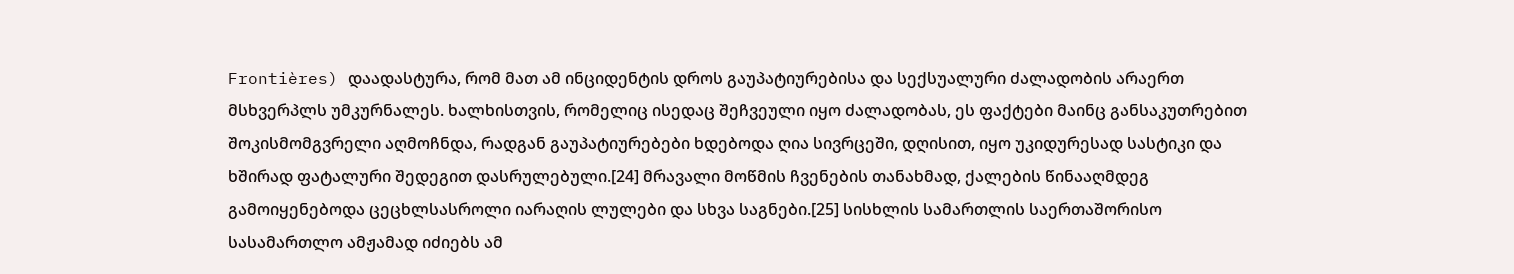Frontières) დაადასტურა, რომ მათ ამ ინციდენტის დროს გაუპატიურებისა და სექსუალური ძალადობის არაერთ მსხვერპლს უმკურნალეს. ხალხისთვის, რომელიც ისედაც შეჩვეული იყო ძალადობას, ეს ფაქტები მაინც განსაკუთრებით შოკისმომგვრელი აღმოჩნდა, რადგან გაუპატიურებები ხდებოდა ღია სივრცეში, დღისით, იყო უკიდურესად სასტიკი და ხშირად ფატალური შედეგით დასრულებული.[24] მრავალი მოწმის ჩვენების თანახმად, ქალების წინააღმდეგ გამოიყენებოდა ცეცხლსასროლი იარაღის ლულები და სხვა საგნები.[25] სისხლის სამართლის საერთაშორისო სასამართლო ამჟამად იძიებს ამ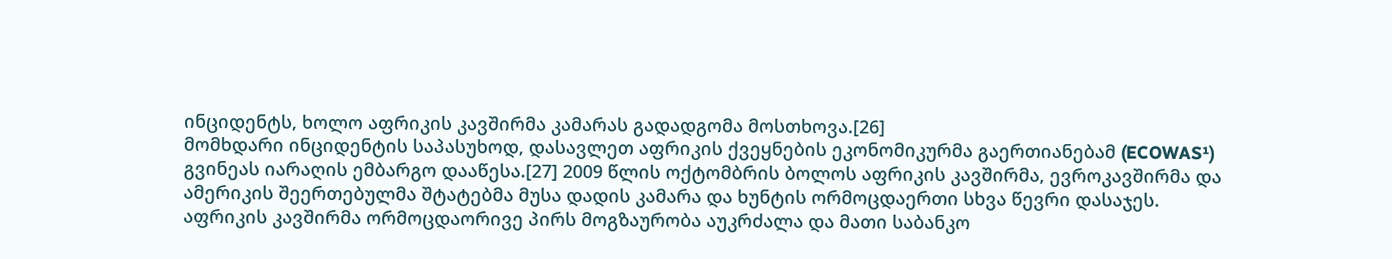ინციდენტს, ხოლო აფრიკის კავშირმა კამარას გადადგომა მოსთხოვა.[26]
მომხდარი ინციდენტის საპასუხოდ, დასავლეთ აფრიკის ქვეყნების ეკონომიკურმა გაერთიანებამ (ECOWAS¹) გვინეას იარაღის ემბარგო დააწესა.[27] 2009 წლის ოქტომბრის ბოლოს აფრიკის კავშირმა, ევროკავშირმა და ამერიკის შეერთებულმა შტატებმა მუსა დადის კამარა და ხუნტის ორმოცდაერთი სხვა წევრი დასაჯეს. აფრიკის კავშირმა ორმოცდაორივე პირს მოგზაურობა აუკრძალა და მათი საბანკო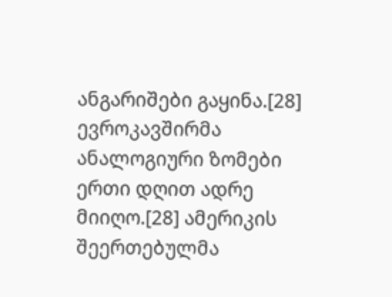ანგარიშები გაყინა.[28] ევროკავშირმა ანალოგიური ზომები ერთი დღით ადრე მიიღო.[28] ამერიკის შეერთებულმა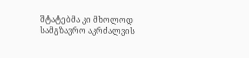შტატებმა კი მხოლოდ სამგზავრო აკრძალვის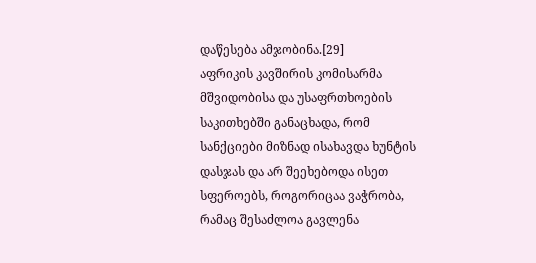დაწესება ამჯობინა.[29]
აფრიკის კავშირის კომისარმა მშვიდობისა და უსაფრთხოების საკითხებში განაცხადა, რომ სანქციები მიზნად ისახავდა ხუნტის დასჯას და არ შეეხებოდა ისეთ სფეროებს, როგორიცაა ვაჭრობა, რამაც შესაძლოა გავლენა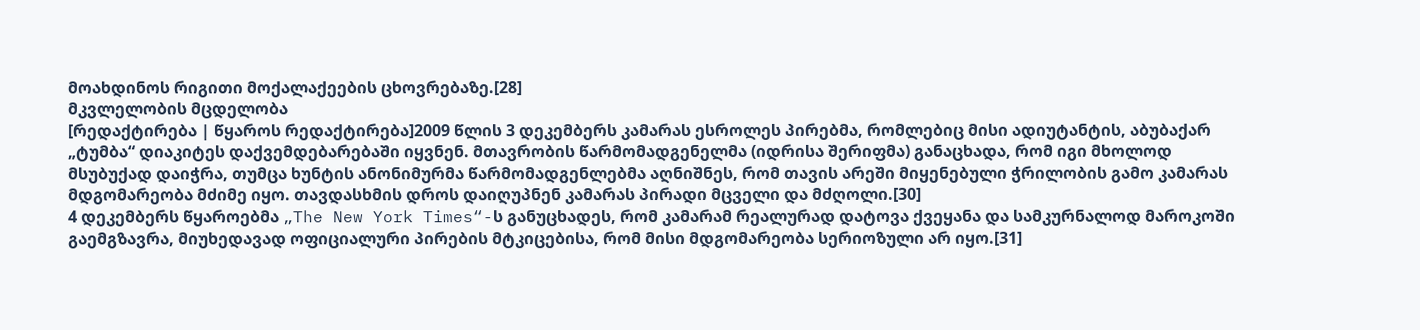მოახდინოს რიგითი მოქალაქეების ცხოვრებაზე.[28]
მკვლელობის მცდელობა
[რედაქტირება | წყაროს რედაქტირება]2009 წლის 3 დეკემბერს კამარას ესროლეს პირებმა, რომლებიც მისი ადიუტანტის, აბუბაქარ „ტუმბა“ დიაკიტეს დაქვემდებარებაში იყვნენ. მთავრობის წარმომადგენელმა (იდრისა შერიფმა) განაცხადა, რომ იგი მხოლოდ მსუბუქად დაიჭრა, თუმცა ხუნტის ანონიმურმა წარმომადგენლებმა აღნიშნეს, რომ თავის არეში მიყენებული ჭრილობის გამო კამარას მდგომარეობა მძიმე იყო. თავდასხმის დროს დაიღუპნენ კამარას პირადი მცველი და მძღოლი.[30]
4 დეკემბერს წყაროებმა „The New York Times“-ს განუცხადეს, რომ კამარამ რეალურად დატოვა ქვეყანა და სამკურნალოდ მაროკოში გაემგზავრა, მიუხედავად ოფიციალური პირების მტკიცებისა, რომ მისი მდგომარეობა სერიოზული არ იყო.[31]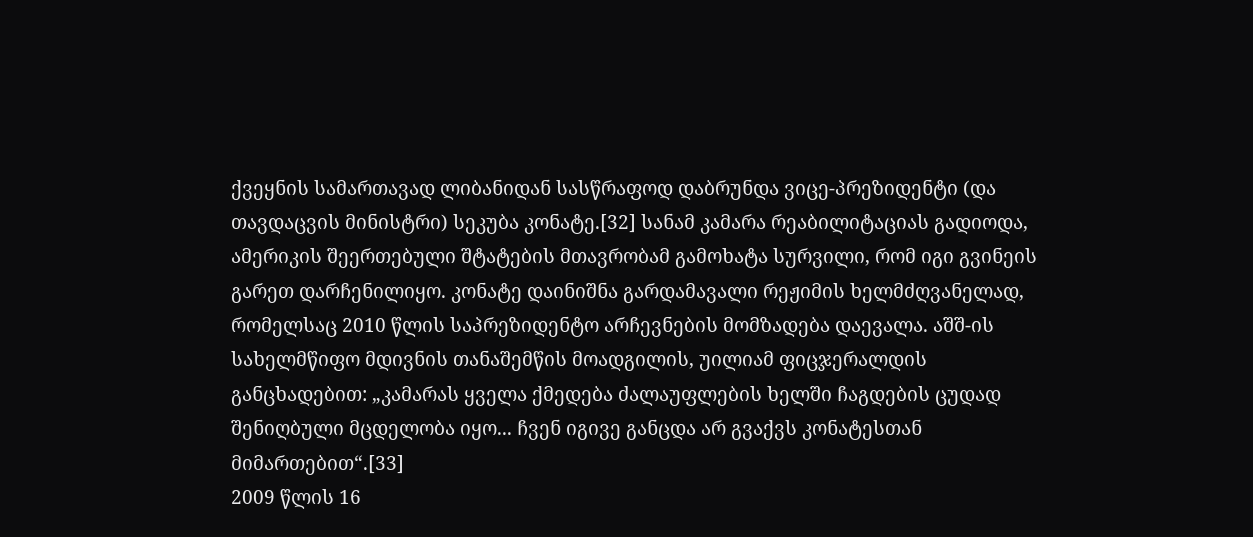ქვეყნის სამართავად ლიბანიდან სასწრაფოდ დაბრუნდა ვიცე-პრეზიდენტი (და თავდაცვის მინისტრი) სეკუბა კონატე.[32] სანამ კამარა რეაბილიტაციას გადიოდა, ამერიკის შეერთებული შტატების მთავრობამ გამოხატა სურვილი, რომ იგი გვინეის გარეთ დარჩენილიყო. კონატე დაინიშნა გარდამავალი რეჟიმის ხელმძღვანელად, რომელსაც 2010 წლის საპრეზიდენტო არჩევნების მომზადება დაევალა. აშშ-ის სახელმწიფო მდივნის თანაშემწის მოადგილის, უილიამ ფიცჯერალდის განცხადებით: „კამარას ყველა ქმედება ძალაუფლების ხელში ჩაგდების ცუდად შენიღბული მცდელობა იყო... ჩვენ იგივე განცდა არ გვაქვს კონატესთან მიმართებით“.[33]
2009 წლის 16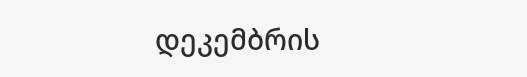დეკემბრის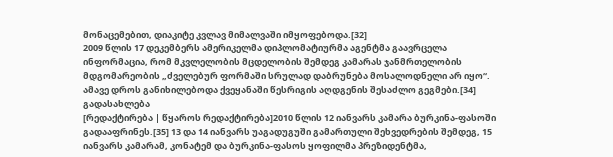მონაცემებით, დიაკიტე კვლავ მიმალვაში იმყოფებოდა.[32]
2009 წლის 17 დეკემბერს ამერიკელმა დიპლომატიურმა აგენტმა გაავრცელა ინფორმაცია, რომ მკვლელობის მცდელობის შემდეგ კამარას ჯანმრთელობის მდგომარეობის „ძველებურ ფორმაში სრულად დაბრუნება მოსალოდნელი არ იყო“. ამავე დროს განიხილებოდა ქვეყანაში წესრიგის აღდგენის შესაძლო გეგმები.[34]
გადასახლება
[რედაქტირება | წყაროს რედაქტირება]2010 წლის 12 იანვარს კამარა ბურკინა-ფასოში გადააფრინეს.[35] 13 და 14 იანვარს უაგადუგუში გამართული შეხვედრების შემდეგ, 15 იანვარს კამარამ, კონატემ და ბურკინა-ფასოს ყოფილმა პრეზიდენტმა,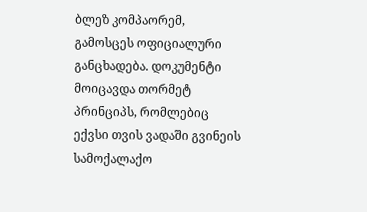ბლეზ კომპაორემ, გამოსცეს ოფიციალური განცხადება. დოკუმენტი მოიცავდა თორმეტ პრინციპს, რომლებიც ექვსი თვის ვადაში გვინეის სამოქალაქო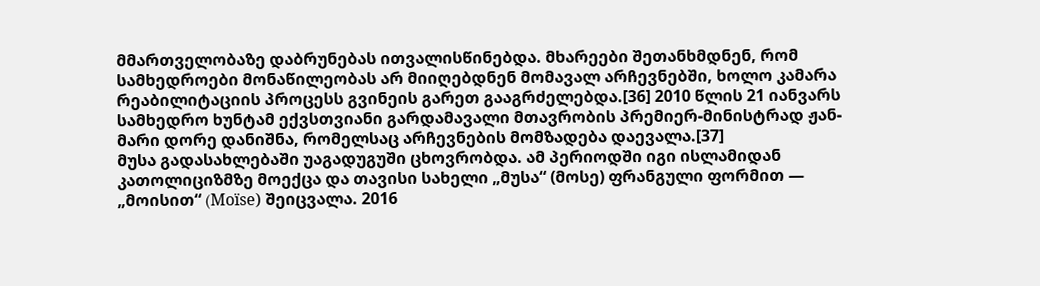მმართველობაზე დაბრუნებას ითვალისწინებდა. მხარეები შეთანხმდნენ, რომ სამხედროები მონაწილეობას არ მიიღებდნენ მომავალ არჩევნებში, ხოლო კამარა რეაბილიტაციის პროცესს გვინეის გარეთ გააგრძელებდა.[36] 2010 წლის 21 იანვარს სამხედრო ხუნტამ ექვსთვიანი გარდამავალი მთავრობის პრემიერ-მინისტრად ჟან-მარი დორე დანიშნა, რომელსაც არჩევნების მომზადება დაევალა.[37]
მუსა გადასახლებაში უაგადუგუში ცხოვრობდა. ამ პერიოდში იგი ისლამიდან კათოლიციზმზე მოექცა და თავისი სახელი „მუსა“ (მოსე) ფრანგული ფორმით — „მოისით“ (Moïse) შეიცვალა. 2016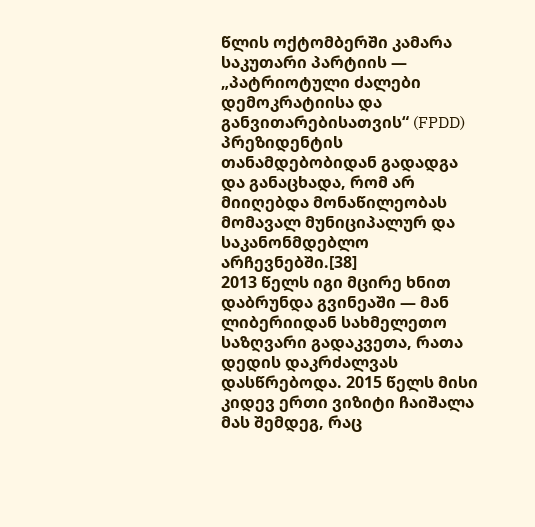წლის ოქტომბერში კამარა საკუთარი პარტიის — „პატრიოტული ძალები დემოკრატიისა და განვითარებისათვის“ (FPDD) პრეზიდენტის თანამდებობიდან გადადგა და განაცხადა, რომ არ მიიღებდა მონაწილეობას მომავალ მუნიციპალურ და საკანონმდებლო არჩევნებში.[38]
2013 წელს იგი მცირე ხნით დაბრუნდა გვინეაში — მან ლიბერიიდან სახმელეთო საზღვარი გადაკვეთა, რათა დედის დაკრძალვას დასწრებოდა. 2015 წელს მისი კიდევ ერთი ვიზიტი ჩაიშალა მას შემდეგ, რაც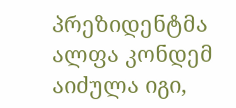პრეზიდენტმა ალფა კონდემ აიძულა იგი,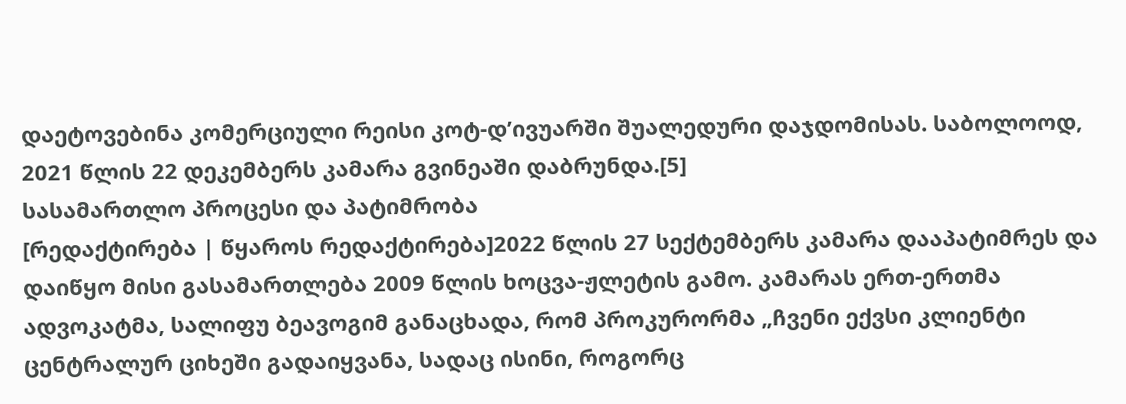დაეტოვებინა კომერციული რეისი კოტ-დ’ივუარში შუალედური დაჯდომისას. საბოლოოდ, 2021 წლის 22 დეკემბერს კამარა გვინეაში დაბრუნდა.[5]
სასამართლო პროცესი და პატიმრობა
[რედაქტირება | წყაროს რედაქტირება]2022 წლის 27 სექტემბერს კამარა დააპატიმრეს და დაიწყო მისი გასამართლება 2009 წლის ხოცვა-ჟლეტის გამო. კამარას ერთ-ერთმა ადვოკატმა, სალიფუ ბეავოგიმ განაცხადა, რომ პროკურორმა „ჩვენი ექვსი კლიენტი ცენტრალურ ციხეში გადაიყვანა, სადაც ისინი, როგორც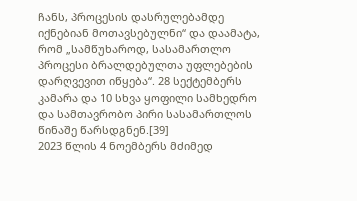ჩანს, პროცესის დასრულებამდე იქნებიან მოთავსებულნი“ და დაამატა, რომ „სამწუხაროდ, სასამართლო პროცესი ბრალდებულთა უფლებების დარღვევით იწყება“. 28 სექტემბერს კამარა და 10 სხვა ყოფილი სამხედრო და სამთავრობო პირი სასამართლოს წინაშე წარსდგნენ.[39]
2023 წლის 4 ნოემბერს მძიმედ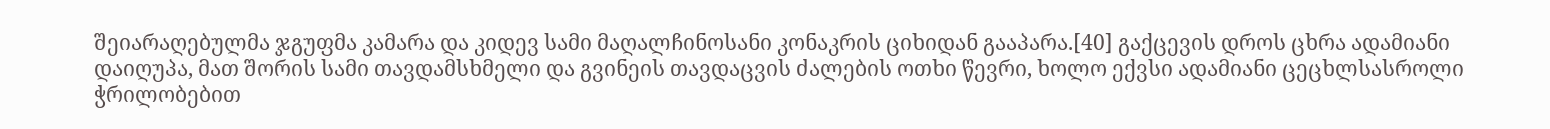შეიარაღებულმა ჯგუფმა კამარა და კიდევ სამი მაღალჩინოსანი კონაკრის ციხიდან გააპარა.[40] გაქცევის დროს ცხრა ადამიანი დაიღუპა, მათ შორის სამი თავდამსხმელი და გვინეის თავდაცვის ძალების ოთხი წევრი, ხოლო ექვსი ადამიანი ცეცხლსასროლი ჭრილობებით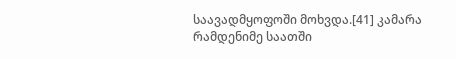საავადმყოფოში მოხვდა.[41] კამარა რამდენიმე საათში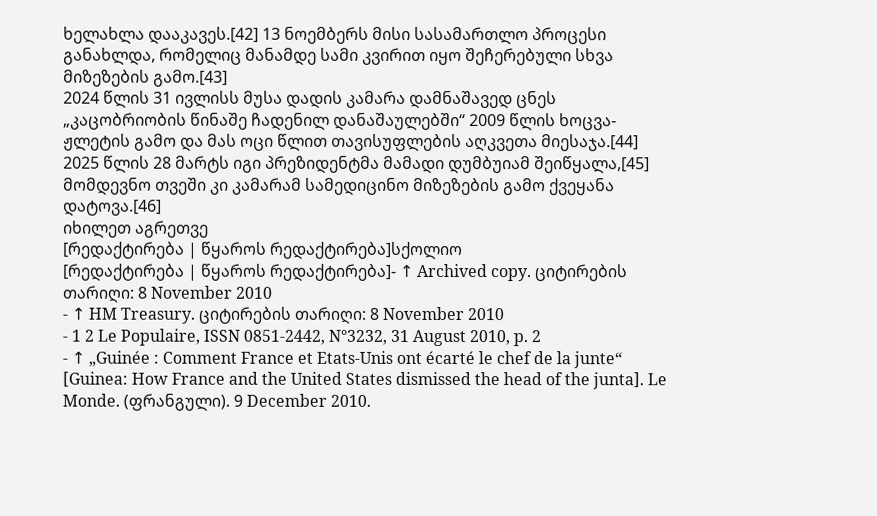ხელახლა დააკავეს.[42] 13 ნოემბერს მისი სასამართლო პროცესი განახლდა, რომელიც მანამდე სამი კვირით იყო შეჩერებული სხვა მიზეზების გამო.[43]
2024 წლის 31 ივლისს მუსა დადის კამარა დამნაშავედ ცნეს „კაცობრიობის წინაშე ჩადენილ დანაშაულებში“ 2009 წლის ხოცვა-ჟლეტის გამო და მას ოცი წლით თავისუფლების აღკვეთა მიესაჯა.[44] 2025 წლის 28 მარტს იგი პრეზიდენტმა მამადი დუმბუიამ შეიწყალა,[45] მომდევნო თვეში კი კამარამ სამედიცინო მიზეზების გამო ქვეყანა დატოვა.[46]
იხილეთ აგრეთვე
[რედაქტირება | წყაროს რედაქტირება]სქოლიო
[რედაქტირება | წყაროს რედაქტირება]- ↑ Archived copy. ციტირების თარიღი: 8 November 2010
- ↑ HM Treasury. ციტირების თარიღი: 8 November 2010
- 1 2 Le Populaire, ISSN 0851-2442, N°3232, 31 August 2010, p. 2
- ↑ „Guinée : Comment France et Etats-Unis ont écarté le chef de la junte“ [Guinea: How France and the United States dismissed the head of the junta]. Le Monde. (ფრანგული). 9 December 2010.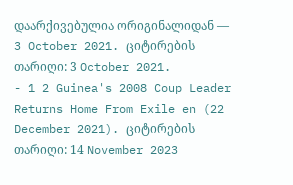დაარქივებულია ორიგინალიდან — 3 October 2021. ციტირების თარიღი: 3 October 2021.
- 1 2 Guinea's 2008 Coup Leader Returns Home From Exile en (22 December 2021). ციტირების თარიღი: 14 November 2023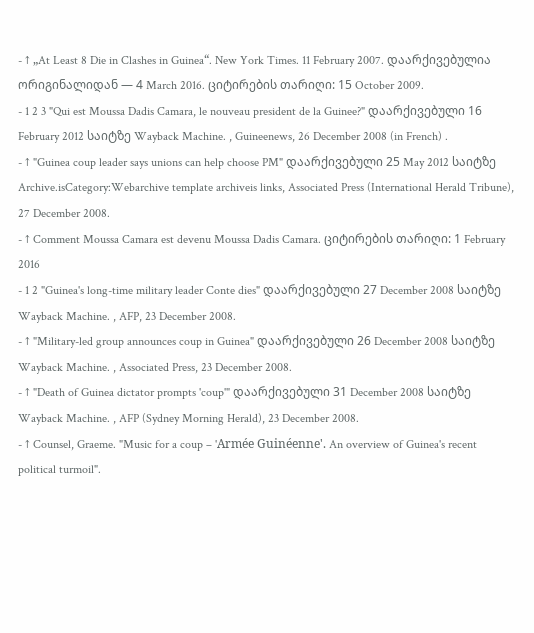- ↑ „At Least 8 Die in Clashes in Guinea“. New York Times. 11 February 2007. დაარქივებულია ორიგინალიდან — 4 March 2016. ციტირების თარიღი: 15 October 2009.
- 1 2 3 "Qui est Moussa Dadis Camara, le nouveau president de la Guinee?" დაარქივებული 16 February 2012 საიტზე Wayback Machine. , Guineenews, 26 December 2008 (in French) .
- ↑ "Guinea coup leader says unions can help choose PM" დაარქივებული 25 May 2012 საიტზე Archive.isCategory:Webarchive template archiveis links, Associated Press (International Herald Tribune), 27 December 2008.
- ↑ Comment Moussa Camara est devenu Moussa Dadis Camara. ციტირების თარიღი: 1 February 2016
- 1 2 "Guinea's long-time military leader Conte dies" დაარქივებული 27 December 2008 საიტზე Wayback Machine. , AFP, 23 December 2008.
- ↑ "Military-led group announces coup in Guinea" დაარქივებული 26 December 2008 საიტზე Wayback Machine. , Associated Press, 23 December 2008.
- ↑ "Death of Guinea dictator prompts 'coup'" დაარქივებული 31 December 2008 საიტზე Wayback Machine. , AFP (Sydney Morning Herald), 23 December 2008.
- ↑ Counsel, Graeme. "Music for a coup – 'Armée Guinéenne'. An overview of Guinea's recent political turmoil".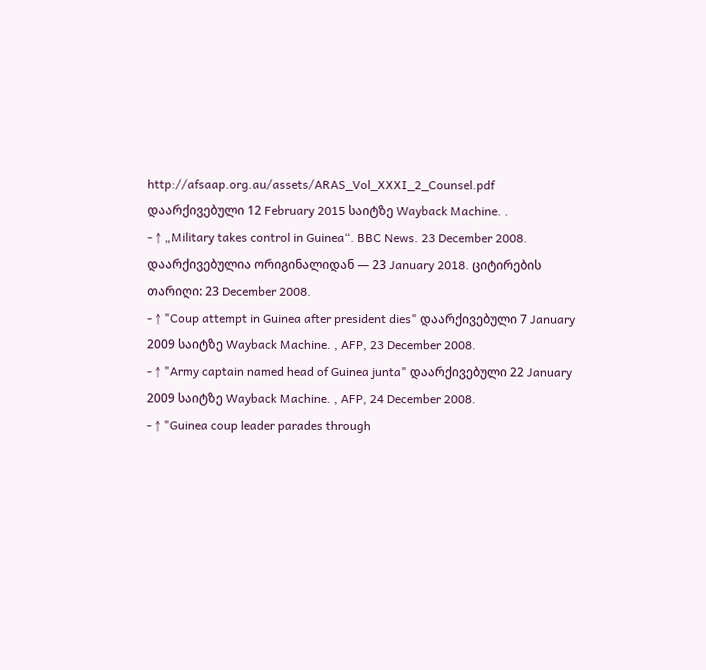http://afsaap.org.au/assets/ARAS_Vol_XXXI_2_Counsel.pdf დაარქივებული 12 February 2015 საიტზე Wayback Machine. .
- ↑ „Military takes control in Guinea“. BBC News. 23 December 2008. დაარქივებულია ორიგინალიდან — 23 January 2018. ციტირების თარიღი: 23 December 2008.
- ↑ "Coup attempt in Guinea after president dies" დაარქივებული 7 January 2009 საიტზე Wayback Machine. , AFP, 23 December 2008.
- ↑ "Army captain named head of Guinea junta" დაარქივებული 22 January 2009 საიტზე Wayback Machine. , AFP, 24 December 2008.
- ↑ "Guinea coup leader parades through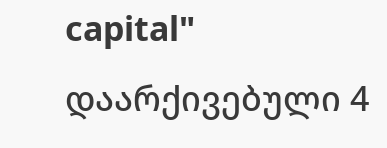capital" დაარქივებული 4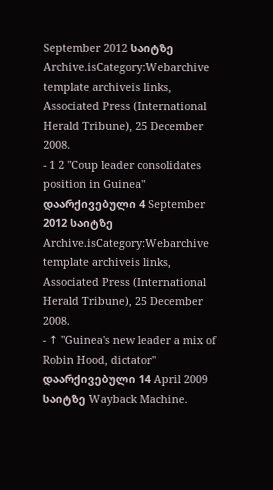September 2012 საიტზე Archive.isCategory:Webarchive template archiveis links, Associated Press (International Herald Tribune), 25 December 2008.
- 1 2 "Coup leader consolidates position in Guinea" დაარქივებული 4 September 2012 საიტზე Archive.isCategory:Webarchive template archiveis links, Associated Press (International Herald Tribune), 25 December 2008.
- ↑ "Guinea's new leader a mix of Robin Hood, dictator" დაარქივებული 14 April 2009 საიტზე Wayback Machine.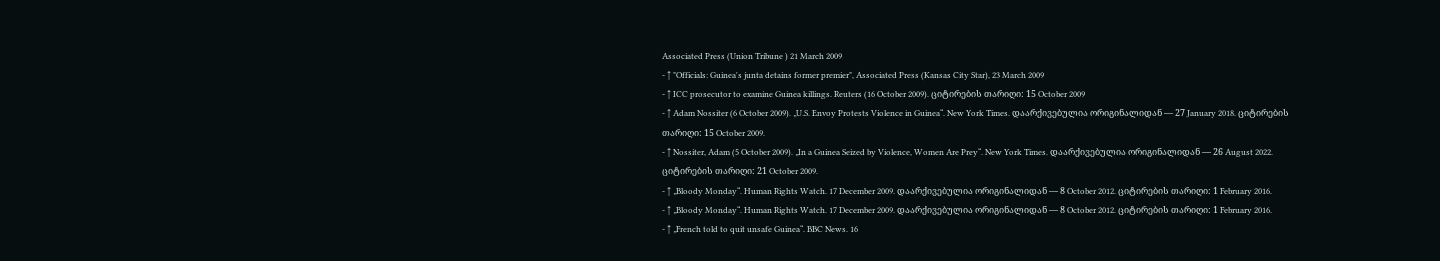Associated Press (Union Tribune ) 21 March 2009
- ↑ "Officials: Guinea's junta detains former premier", Associated Press (Kansas City Star), 23 March 2009
- ↑ ICC prosecutor to examine Guinea killings. Reuters (16 October 2009). ციტირების თარიღი: 15 October 2009
- ↑ Adam Nossiter (6 October 2009). „U.S. Envoy Protests Violence in Guinea“. New York Times. დაარქივებულია ორიგინალიდან — 27 January 2018. ციტირების თარიღი: 15 October 2009.
- ↑ Nossiter, Adam (5 October 2009). „In a Guinea Seized by Violence, Women Are Prey“. New York Times. დაარქივებულია ორიგინალიდან — 26 August 2022. ციტირების თარიღი: 21 October 2009.
- ↑ „Bloody Monday“. Human Rights Watch. 17 December 2009. დაარქივებულია ორიგინალიდან — 8 October 2012. ციტირების თარიღი: 1 February 2016.
- ↑ „Bloody Monday“. Human Rights Watch. 17 December 2009. დაარქივებულია ორიგინალიდან — 8 October 2012. ციტირების თარიღი: 1 February 2016.
- ↑ „French told to quit unsafe Guinea“. BBC News. 16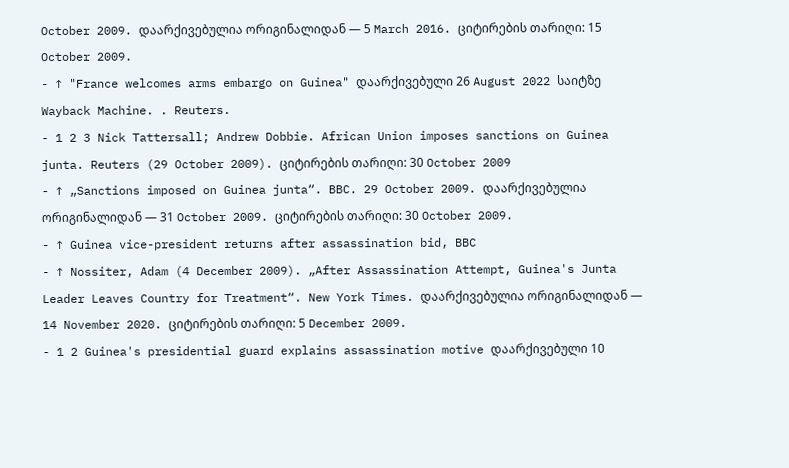October 2009. დაარქივებულია ორიგინალიდან — 5 March 2016. ციტირების თარიღი: 15 October 2009.
- ↑ "France welcomes arms embargo on Guinea" დაარქივებული 26 August 2022 საიტზე Wayback Machine. . Reuters.
- 1 2 3 Nick Tattersall; Andrew Dobbie. African Union imposes sanctions on Guinea junta. Reuters (29 October 2009). ციტირების თარიღი: 30 October 2009
- ↑ „Sanctions imposed on Guinea junta“. BBC. 29 October 2009. დაარქივებულია ორიგინალიდან — 31 October 2009. ციტირების თარიღი: 30 October 2009.
- ↑ Guinea vice-president returns after assassination bid, BBC
- ↑ Nossiter, Adam (4 December 2009). „After Assassination Attempt, Guinea's Junta Leader Leaves Country for Treatment“. New York Times. დაარქივებულია ორიგინალიდან — 14 November 2020. ციტირების თარიღი: 5 December 2009.
- 1 2 Guinea's presidential guard explains assassination motive დაარქივებული 10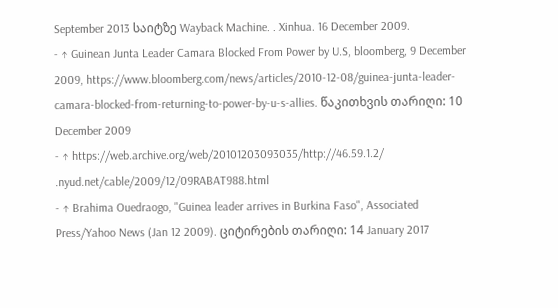September 2013 საიტზე Wayback Machine. . Xinhua. 16 December 2009.
- ↑ Guinean Junta Leader Camara Blocked From Power by U.S, bloomberg, 9 December 2009, https://www.bloomberg.com/news/articles/2010-12-08/guinea-junta-leader-camara-blocked-from-returning-to-power-by-u-s-allies. წაკითხვის თარიღი: 10 December 2009
- ↑ https://web.archive.org/web/20101203093035/http://46.59.1.2/ .nyud.net/cable/2009/12/09RABAT988.html
- ↑ Brahima Ouedraogo, "Guinea leader arrives in Burkina Faso", Associated Press/Yahoo News (Jan 12 2009). ციტირების თარიღი: 14 January 2017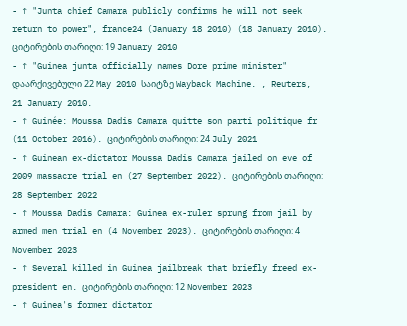- ↑ "Junta chief Camara publicly confirms he will not seek return to power", france24 (January 18 2010) (18 January 2010). ციტირების თარიღი: 19 January 2010
- ↑ "Guinea junta officially names Dore prime minister" დაარქივებული 22 May 2010 საიტზე Wayback Machine. , Reuters, 21 January 2010.
- ↑ Guinée: Moussa Dadis Camara quitte son parti politique fr (11 October 2016). ციტირების თარიღი: 24 July 2021
- ↑ Guinean ex-dictator Moussa Dadis Camara jailed on eve of 2009 massacre trial en (27 September 2022). ციტირების თარიღი: 28 September 2022
- ↑ Moussa Dadis Camara: Guinea ex-ruler sprung from jail by armed men trial en (4 November 2023). ციტირების თარიღი: 4 November 2023
- ↑ Several killed in Guinea jailbreak that briefly freed ex-president en. ციტირების თარიღი: 12 November 2023
- ↑ Guinea's former dictator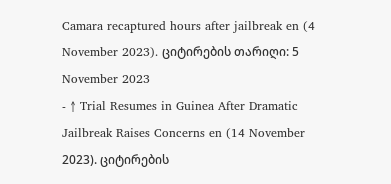Camara recaptured hours after jailbreak en (4 November 2023). ციტირების თარიღი: 5 November 2023
- ↑ Trial Resumes in Guinea After Dramatic Jailbreak Raises Concerns en (14 November 2023). ციტირების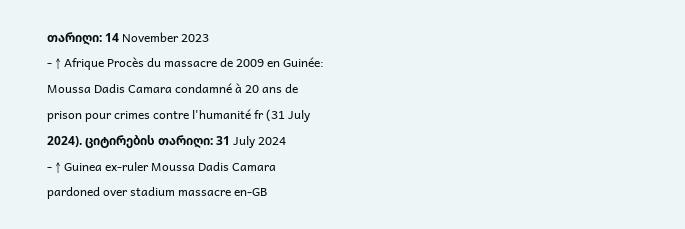თარიღი: 14 November 2023
- ↑ Afrique Procès du massacre de 2009 en Guinée: Moussa Dadis Camara condamné à 20 ans de prison pour crimes contre l'humanité fr (31 July 2024). ციტირების თარიღი: 31 July 2024
- ↑ Guinea ex-ruler Moussa Dadis Camara pardoned over stadium massacre en-GB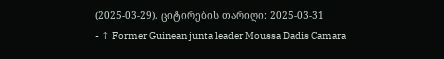(2025-03-29). ციტირების თარიღი: 2025-03-31
- ↑ Former Guinean junta leader Moussa Dadis Camara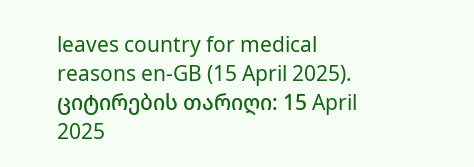leaves country for medical reasons en-GB (15 April 2025). ციტირების თარიღი: 15 April 2025